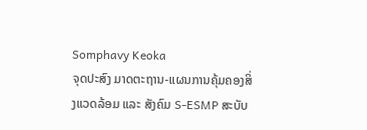Somphavy Keoka
ຈຸດປະສົງ ມາດຕະຖານ-ແຜນການຄຸ້ມຄອງສິ່ງແວດລ້ອມ ແລະ ສັງຄົມ S-ESMP ສະບັບ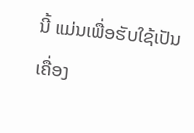ນີ້ ແມ່ນເພື່ອຮັບໃຊ້ເປັນເຄື່ອງ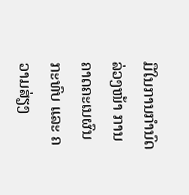ມືໃນການກໍານົດລ່ວງໜ້າ ການຄາດຄະເນຜົນກະທົບ ແລະ ຄວາມສ່ຽງ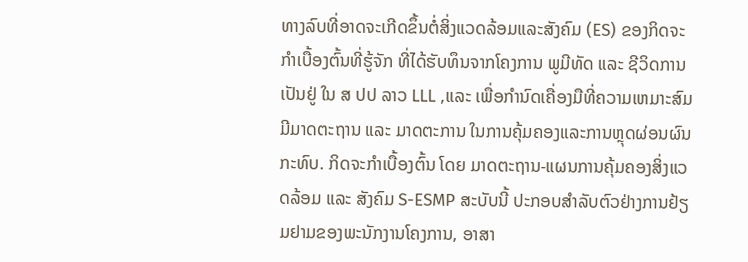ທາງລົບທີ່ອາດຈະເກີດຂຶ້ນຕໍ່ສິ່ງແວດລ້ອມແລະສັງຄົມ (ES) ຂອງກິດຈະກໍາເບື້ອງຕົ້ນທີ່ຮູ້ຈັກ ທີ່ໄດ້ຮັບທຶນຈາກໂຄງການ ພູມີທັດ ແລະ ຊີວິດການເປັນຢູ່ ໃນ ສ ປປ ລາວ LLL ,ແລະ ເພື່ອກໍານົດເຄື່ອງມືທີ່ຄວາມເຫມາະສົມມີມາດຕະຖານ ແລະ ມາດຕະການ ໃນການຄຸ້ມຄອງແລະການຫຼຸດຜ່ອນຜົນກະທົບ. ກິດຈະກໍາເບື້ອງຕົ້ນ ໂດຍ ມາດຕະຖານ-ແຜນການຄຸ້ມຄອງສິ່ງແວດລ້ອມ ແລະ ສັງຄົມ S-ESMP ສະບັບນີ້ ປະກອບສໍາລັບຕົວຢ່າງການຢ້ຽມຢາມຂອງພະນັກງານໂຄງການ, ອາສາ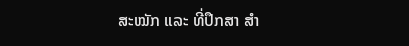ສະໝັກ ແລະ ທີ່ປຶກສາ ສຳ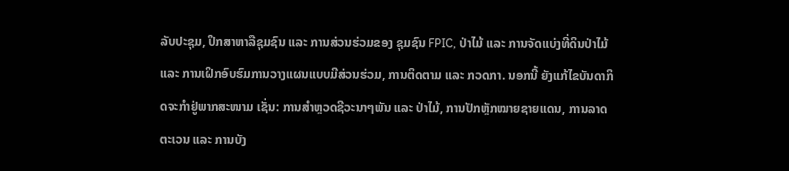ລັບປະຊຸມ, ປຶກສາຫາລືຊຸມຊົນ ແລະ ການສ່ວນຮ່ວມຂອງ ຊຸມຊົນ FPIC, ປ່າໄມ້ ແລະ ການຈັດແບ່ງທີ່ດິນປ່າໄມ້ ແລະ ການເຝິກອົບຮົມການວາງແຜນແບບມີສ່ວນຮ່ວມ, ການຕິດຕາມ ແລະ ກວດກາ. ນອກນີ້ ຍັງແກ້ໄຂບັນດາກິດຈະກໍາຢູ່ພາກສະໜາມ ເຊັ່ນ: ການສຳຫຼວດຊີວະນາໆພັນ ແລະ ປ່າໄມ້, ການປັກຫຼັກໝາຍຊາຍແດນ, ການລາດຕະເວນ ແລະ ການບັງ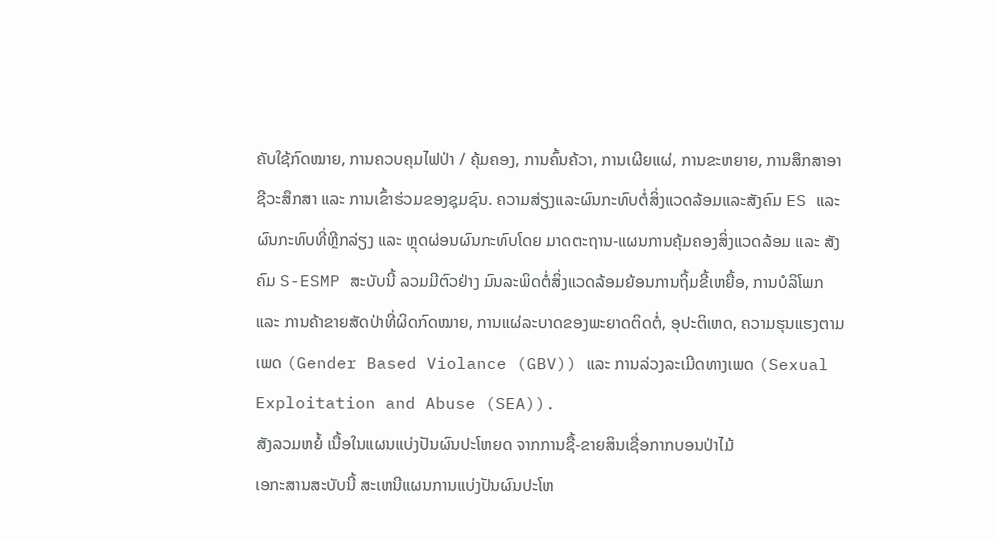ຄັບໃຊ້ກົດໝາຍ, ການຄວບຄຸມໄຟປ່າ / ຄຸ້ມຄອງ, ການຄົ້ນຄ້ວາ, ການເຜີຍແຜ່, ການຂະຫຍາຍ, ການສຶກສາອາຊີວະສຶກສາ ແລະ ການເຂົ້າຮ່ວມຂອງຊຸມຊົນ. ຄວາມສ່ຽງແລະຜົນກະທົບຕໍ່ສິ່ງແວດລ້ອມແລະສັງຄົມ ES ແລະ ຜົນກະທົບທີ່ຫຼີກລ່ຽງ ແລະ ຫຼຸດຜ່ອນຜົນກະທົບໂດຍ ມາດຕະຖານ-ແຜນການຄຸ້ມຄອງສິ່ງແວດລ້ອມ ແລະ ສັງຄົມ S-ESMP ສະບັບນີ້ ລວມມີຕົວຢ່າງ ມົນລະພິດຕໍ່ສິ່ງແວດລ້ອມຍ້ອນການຖິ້ມຂີ້ເຫຍື້ອ, ການບໍລິໂພກ ແລະ ການຄ້າຂາຍສັດປ່າທີ່ຜິດກົດໝາຍ, ການແຜ່ລະບາດຂອງພະຍາດຕິດຕໍ່, ອຸປະຕິເຫດ, ຄວາມຮຸນແຮງຕາມເພດ (Gender Based Violance (GBV)) ແລະ ການລ່ວງລະເມີດທາງເພດ (Sexual Exploitation and Abuse (SEA)).
ສັງລວມຫຍໍ້ ເນື້ອໃນແຜນແບ່ງປັນຜົນປະໂຫຍດ ຈາກການຊື້-ຂາຍສິນເຊື່ອກາກບອນປ່າໄມ້
ເອກະສານສະບັບນີ້ ສະເຫນີແຜນການແບ່ງປັນຜົນປະໂຫ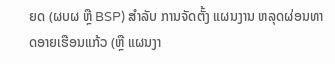ຍດ (ຜບຜ ຫຼື BSP) ສໍາລັບ ການຈັດຕັ້ງ ແຜນງານ ຫລຸດຜ່ອນທາດອາຍເຮືອນແກ້ວ (ຫຼື ແຜນງາ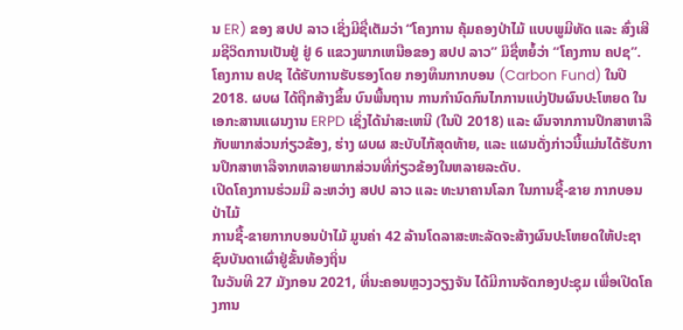ນ ER) ຂອງ ສປປ ລາວ ເຊິ່ງມີຊື່ເຕັມວ່າ “ໂຄງການ ຄຸ້ມຄອງປ່າໄມ້ ແບບພູມີທັດ ແລະ ສົ່ງເສີມຊີວິດການເປັນຢູ່ ຢູ່ 6 ແຂວງພາກເຫນືອຂອງ ສປປ ລາວ” ມິຊື່ຫຍໍ້ວ່າ “ໂຄງການ ຄປຊ”. ໂຄງການ ຄປຊ ໄດ້ຮັບການຮັບຮອງໂດຍ ກອງທຶນກາກບອນ (Carbon Fund) ໃນປີ 2018. ຜບຜ ໄດ້ຖືກສ້າງຂຶ້ນ ບົນພື້ນຖານ ການກໍານົດກົນໄກການແບ່ງປັນຜົນປະໂຫຍດ ໃນເອກະສານແຜນງານ ERPD ເຊິ່ງໄດ້ນໍາສະເຫນີ (ໃນປີ 2018) ແລະ ຜົນຈາກການປຶກສາຫາລືກັບພາກສ່ວນກ່ຽວຂ້ອງ, ຮ່າງ ຜບຜ ສະບັບໄກ້ສຸດທ້າຍ, ແລະ ແຜນດັ່ງກ່າວນີ້ແມ່ນໄດ້ຮັບການປຶກສາຫາລືຈາກຫລາຍພາກສ່ວນທີ່ກ່ຽວຂ້ອງໃນຫລາຍລະດັບ.
ເປີດໂຄງການຮ່ວມມື ລະຫວ່າງ ສປປ ລາວ ແລະ ທະນາຄານໂລກ ໃນການຊື້-ຂາຍ ກາກບອນປ່າໄມ້
ການຊື້-ຂາຍກາກບອນປ່າໄມ້ ມູນຄ່າ 42 ລ້ານໂດລາສະຫະລັດຈະສ້າງຜົນປະໂຫຍດໃຫ້ປະຊາຊົນບັນດາເຜົ່າຢູ່ຂັ້ນທ້ອງຖິ່ນ
ໃນວັນທີ 27 ມັງກອນ 2021, ທີ່ນະຄອນຫຼວງວຽງຈັນ ໄດ້ມີການຈັດກອງປະຊຸມ ເພື່ອເປີດໂຄງການ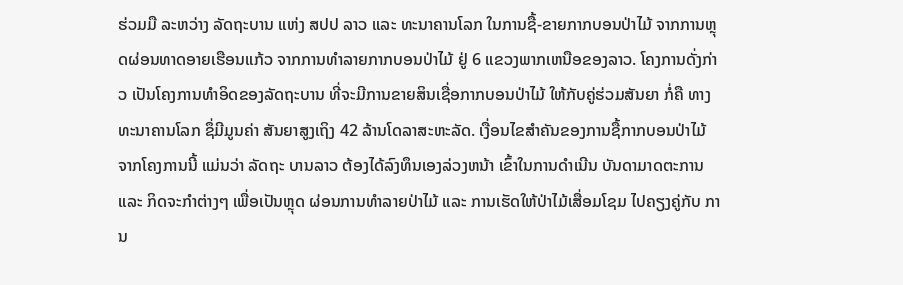ຮ່ວມມື ລະຫວ່າງ ລັດຖະບານ ແຫ່ງ ສປປ ລາວ ແລະ ທະນາຄານໂລກ ໃນການຊື້-ຂາຍກາກບອນປ່າໄມ້ ຈາກການຫຼຸດຜ່ອນທາດອາຍເຮືອນແກ້ວ ຈາກການທໍາລາຍກາກບອນປ່າໄມ້ ຢູ່ 6 ແຂວງພາກເຫນືອຂອງລາວ. ໂຄງການດັ່ງກ່າວ ເປັນໂຄງການທໍາອິດຂອງລັດຖະບານ ທີ່ຈະມີການຂາຍສິນເຊື່ອກາກບອນປ່າໄມ້ ໃຫ້ກັບຄູ່ຮ່ວມສັນຍາ ກໍ່ຄື ທາງທະນາຄານໂລກ ຊຶ່ມີມູນຄ່າ ສັນຍາສູງເຖິງ 42 ລ້ານໂດລາສະຫະລັດ. ເງື່ອນໄຂສໍາຄັນຂອງການຊື້ກາກບອນປ່າໄມ້ ຈາກໂຄງການນີ້ ແມ່ນວ່າ ລັດຖະ ບານລາວ ຕ້ອງໄດ້ລົງທຶນເອງລ່ວງຫນ້າ ເຂົ້າໃນການດໍາເນີນ ບັນດາມາດຕະການ ແລະ ກິດຈະກໍາຕ່າງໆ ເພື່ອເປັນຫຼຸດ ຜ່ອນການທໍາລາຍປ່າໄມ້ ແລະ ການເຮັດໃຫ້ປ່າໄມ້ເສື່ອມໂຊມ ໄປຄຽງຄູ່ກັບ ການ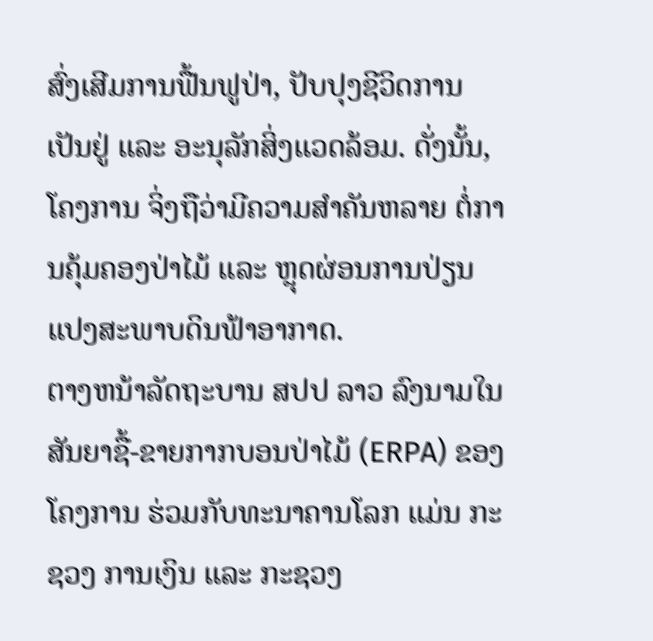ສົ່ງເສີມການຟື້ນຟູປ່າ, ປັບປຸງຊີວິດການເປັນຢູ່ ແລະ ອະນຸລັກສິ່ງແວດລ້ອມ. ດັ່ງນັ້ນ, ໂຄງການ ຈິ່ງຖືວ່າມີຄວາມສໍາຄັນຫລາຍ ຕໍ່ການຄຸ້ມຄອງປ່າໄມ້ ແລະ ຫຼຸດຜ່ອນການປ່ຽນແປງສະພາບດິນຟ້າອາກາດ.
ຕາງຫນ້າລັດຖະບານ ສປປ ລາວ ລົງນາມໃນ ສັນຍາຊື້-ຂາຍກາກບອນປ່າໄມ້ (ERPA) ຂອງໂຄງການ ຮ່ວມກັບທະນາຄານໂລກ ແມ່ນ ກະຊວງ ການເງິນ ແລະ ກະຊວງ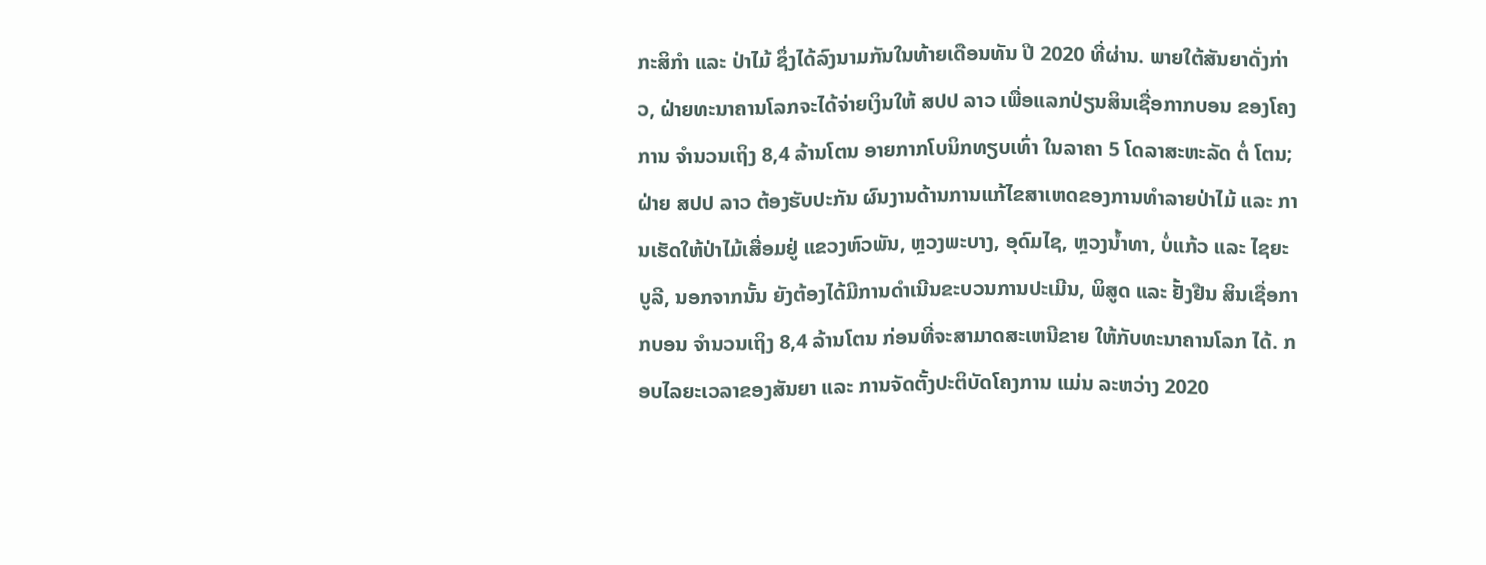ກະສິກໍາ ແລະ ປ່າໄມ້ ຊຶ່ງໄດ້ລົງນາມກັນໃນທ້າຍເດືອນທັນ ປີ 2020 ທີ່ຜ່ານ. ພາຍໃຕ້ສັນຍາດັ່ງກ່າວ, ຝ່າຍທະນາຄານໂລກຈະໄດ້ຈ່າຍເງິນໃຫ້ ສປປ ລາວ ເພື່ອແລກປ່ຽນສິນເຊື່ອກາກບອນ ຂອງໂຄງການ ຈໍານວນເຖິງ 8,4 ລ້ານໂຕນ ອາຍກາກໂບນິກທຽບເທົ່າ ໃນລາຄາ 5 ໂດລາສະຫະລັດ ຕໍ່ ໂຕນ; ຝ່າຍ ສປປ ລາວ ຕ້ອງຮັບປະກັນ ຜົນງານດ້ານການແກ້ໄຂສາເຫດຂອງການທໍາລາຍປ່າໄມ້ ແລະ ການເຮັດໃຫ້ປ່າໄມ້ເສື່ອມຢູ່ ແຂວງຫົວພັນ, ຫຼວງພະບາງ, ອຸດົມໄຊ, ຫຼວງນໍ້າທາ, ບໍ່ແກ້ວ ແລະ ໄຊຍະບູລີ, ນອກຈາກນັ້ນ ຍັງຕ້ອງໄດ້ມີການດໍາເນີນຂະບວນການປະເມີນ, ພິສູດ ແລະ ຢັ້ງຢືນ ສິນເຊື່ອກາກບອນ ຈໍານວນເຖິງ 8,4 ລ້ານໂຕນ ກ່ອນທີ່ຈະສາມາດສະເຫນີຂາຍ ໃຫ້ກັບທະນາຄານໂລກ ໄດ້. ກອບໄລຍະເວລາຂອງສັນຍາ ແລະ ການຈັດຕັ້ງປະຕິບັດໂຄງການ ແມ່ນ ລະຫວ່າງ 2020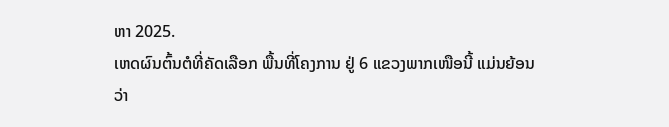ຫາ 2025.
ເຫດຜົນຕົ້ນຕໍທີ່ຄັດເລືອກ ພື້ນທີ່ໂຄງການ ຢູ່ 6 ແຂວງພາກເໜືອນີ້ ແມ່ນຍ້ອນວ່າ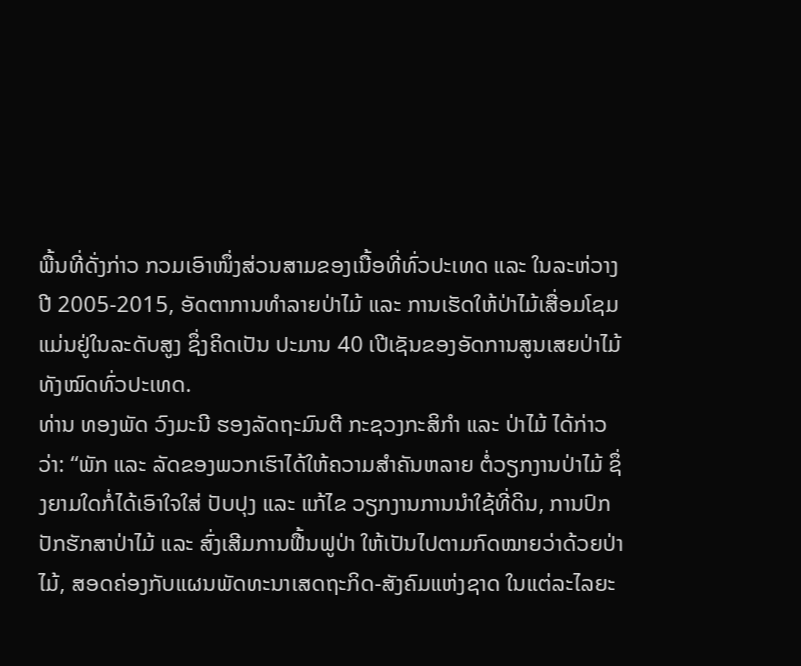ພື້ນທີ່ດັ່ງກ່າວ ກວມເອົາໜຶ່ງສ່ວນສາມຂອງເນື້ອທີ່ທົ່ວປະເທດ ແລະ ໃນລະຫ່ວາງ ປີ 2005-2015, ອັດຕາການທໍາລາຍປ່າໄມ້ ແລະ ການເຮັດໃຫ້ປ່າໄມ້ເສື່ອມໂຊມ ແມ່ນຢູ່ໃນລະດັບສູງ ຊຶ່ງຄິດເປັນ ປະມານ 40 ເປີເຊັນຂອງອັດການສູນເສຍປ່າໄມ້ທັງໝົດທົ່ວປະເທດ.
ທ່ານ ທອງພັດ ວົງມະນີ ຮອງລັດຖະມົນຕີ ກະຊວງກະສິກຳ ແລະ ປ່າໄມ້ ໄດ້ກ່າວວ່າ: “ພັກ ແລະ ລັດຂອງພວກເຮົາໄດ້ໃຫ້ຄວາມສໍາຄັນຫລາຍ ຕໍ່ວຽກງານປ່າໄມ້ ຊຶ່ງຍາມໃດກໍ່ໄດ້ເອົາໃຈໃສ່ ປັບປຸງ ແລະ ແກ້ໄຂ ວຽກງານການນໍາໃຊ້ທີ່ດິນ, ການປົກປັກຮັກສາປ່າໄມ້ ແລະ ສົ່ງເສີມການຟື້ນຟູປ່າ ໃຫ້ເປັນໄປຕາມກົດໝາຍວ່າດ້ວຍປ່າໄມ້, ສອດຄ່ອງກັບແຜນພັດທະນາເສດຖະກິດ-ສັງຄົມແຫ່ງຊາດ ໃນແຕ່ລະໄລຍະ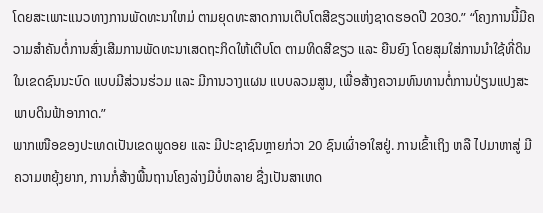ໂດຍສະເພາະແນວທາງການພັດທະນາໃຫມ່ ຕາມຍຸດທະສາດການເຕີບໂຕສີຂຽວແຫ່ງຊາດຮອດປີ 2030.” “ໂຄງການນີ້ມີຄວາມສໍາຄັນຕໍ່ການສົ່ງເສີມການພັດທະນາເສດຖະກິດໃຫ້ເຕີບໂຕ ຕາມທິດສີຂຽວ ແລະ ຍືນຍົງ ໂດຍສຸມໃສ່ການນໍາໃຊ້ທີ່ດິນໃນເຂດຊົນນະບົດ ແບບມີສ່ວນຮ່ວມ ແລະ ມີການວາງແຜນ ແບບລວມສູນ, ເພື່ອສ້າງຄວາມທົນທານຕໍ່ການປ່ຽນແປງສະພາບດິນຟ້າອາກາດ.”
ພາກເໜືອຂອງປະເທດເປັນເຂດພູດອຍ ແລະ ມີປະຊາຊົນຫຼາຍກ່ວາ 20 ຊົນເຜົ່າອາໃສຢູ່. ການເຂົ້າເຖິງ ຫລື ໄປມາຫາສູ່ ມີຄວາມຫຍຸ້ງຍາກ, ການກໍ່ສ້າງພື້ນຖານໂຄງລ່າງມີບໍ່ຫລາຍ ຊື່ງເປັນສາເຫດ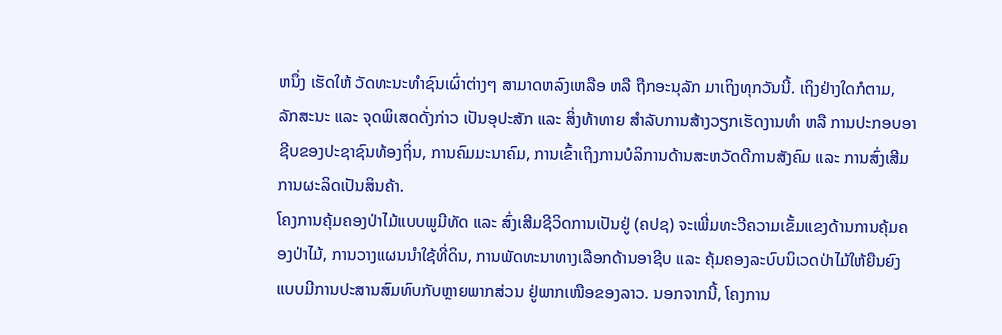ຫນຶ່ງ ເຮັດໃຫ້ ວັດທະນະທຳຊົນເຜົ່າຕ່າງໆ ສາມາດຫລົງເຫລືອ ຫລື ຖືກອະນຸລັກ ມາເຖິງທຸກວັນນີ້. ເຖິງຢ່າງໃດກໍຕາມ, ລັກສະນະ ແລະ ຈຸດພິເສດດັ່ງກ່າວ ເປັນອຸປະສັກ ແລະ ສິ່ງທ້າທາຍ ສໍາລັບການສ້າງວຽກເຮັດງານທໍາ ຫລື ການປະກອບອາຊີບຂອງປະຊາຊົນທ້ອງຖິ່ນ, ການຄົມມະນາຄົມ, ການເຂົ້າເຖິງການບໍລິການດ້ານສະຫວັດດີການສັງຄົມ ແລະ ການສົ່ງເສີມການຜະລິດເປັນສິນຄ້າ.
ໂຄງການຄຸ້ມຄອງປ່າໄມ້ແບບພູມີທັດ ແລະ ສົ່ງເສີມຊີວິດການເປັນຢູ່ (ຄປຊ) ຈະເພີ່ມທະວີຄວາມເຂັ້ມແຂງດ້ານການຄຸ້ມຄອງປ່າໄມ້, ການວາງແຜນນໍາໃຊ້ທີ່ດິນ, ການພັດທະນາທາງເລືອກດ້ານອາຊີບ ແລະ ຄຸ້ມຄອງລະບົບນິເວດປ່າໄມ້ໃຫ້ຍືນຍົງແບບມີການປະສານສົມທົບກັບຫຼາຍພາກສ່ວນ ຢູ່ພາກເໜືອຂອງລາວ. ນອກຈາກນີ້, ໂຄງການ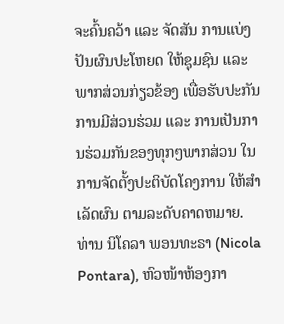ຈະຄົ້ນຄວ້າ ແລະ ຈັດສັນ ການແບ່ງປັນຜົນປະໂຫຍດ ໃຫ້ຊຸມຊົນ ແລະ ພາກສ່ວນກ່ຽວຂ້ອງ ເພື່ອຮັບປະກັນການມີສ່ວນຮ່ວມ ແລະ ການເປັນການຮ່ວມກັນຂອງທຸກໆພາກສ່ວນ ໃນການຈັດຕັ້ງປະຕິບັດໂຄງການ ໃຫ້ສໍາເລັດຜົນ ຕາມລະດັບຄາດຫມາຍ. ທ່ານ ນິໂຄລາ ພອນທະຣາ (Nicola Pontara), ຫົວໜ້າຫ້ອງກາ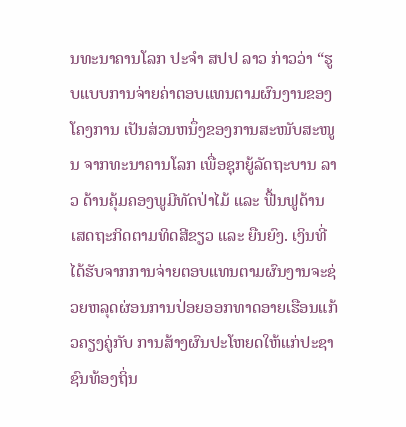ນທະນາຄານໂລກ ປະຈຳ ສປປ ລາວ ກ່າວວ່າ “ຮູບແບບການຈ່າຍຄ່າຕອບແທນຕາມຜົນງານຂອງໂຄງການ ເປັນສ່ວນຫນຶ່ງຂອງການສະໜັບສະໜູນ ຈາກທະນາຄານໂລກ ເພື່ອຊຸກຍູ້ລັດຖະບານ ລາວ ດ້ານຄຸ້ມຄອງພູມີທັດປ່າໄມ້ ແລະ ຟື້ນຟູດ້ານເສດຖະກິດຕາມທິດສີຂຽວ ແລະ ຍືນຍົງ. ເງິນທີ່ໄດ້ຮັບຈາກການຈ່າຍຕອບແທນຕາມຜົນງານຈະຊ່ວຍຫລຸດຜ່ອນການປ່ອຍອອກທາດອາຍເຮືອນແກ້ວຄຽງຄູ່ກັບ ການສ້າງຜົນປະໂຫຍດໃຫ້ແກ່ປະຊາຊົນທ້ອງຖິ່ນ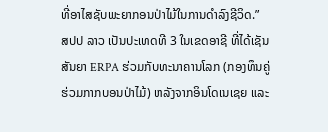ທີ່ອາໄສຊັບພະຍາກອນປ່າໄມ້ໃນການດໍາລົງຊີວິດ.”
ສປປ ລາວ ເປັນປະເທດທີ 3 ໃນເຂດອາຊີ ທີ່ໄດ້ເຊັນສັນຍາ ERPA ຮ່ວມກັບທະນາຄານໂລກ (ກອງທຶນຄູ່ຮ່ວມກາກບອນປ່າໄມ້) ຫລັງຈາກອິນໂດເນເຊຍ ແລະ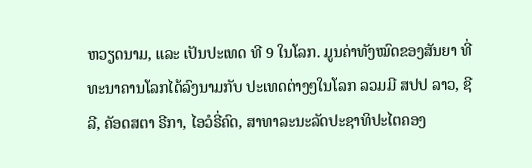ຫວຽດນາມ, ແລະ ເປັນປະເທດ ທີ 9 ໃນໂລກ. ມູນຄ່າທັງໝົດຂອງສັນຍາ ທີ່ທະນາຄານໂລກໄດ້ລົງນາມກັບ ປະເທດຕ່າງໆໃນໂລກ ລວມມີ ສປປ ລາວ, ຊີລີ, ຄັອດສຕາ ຣີກາ, ໄອວໍຣີ່ຄົດ, ສາທາລະນະລັດປະຊາທິປະໄຕຄອງ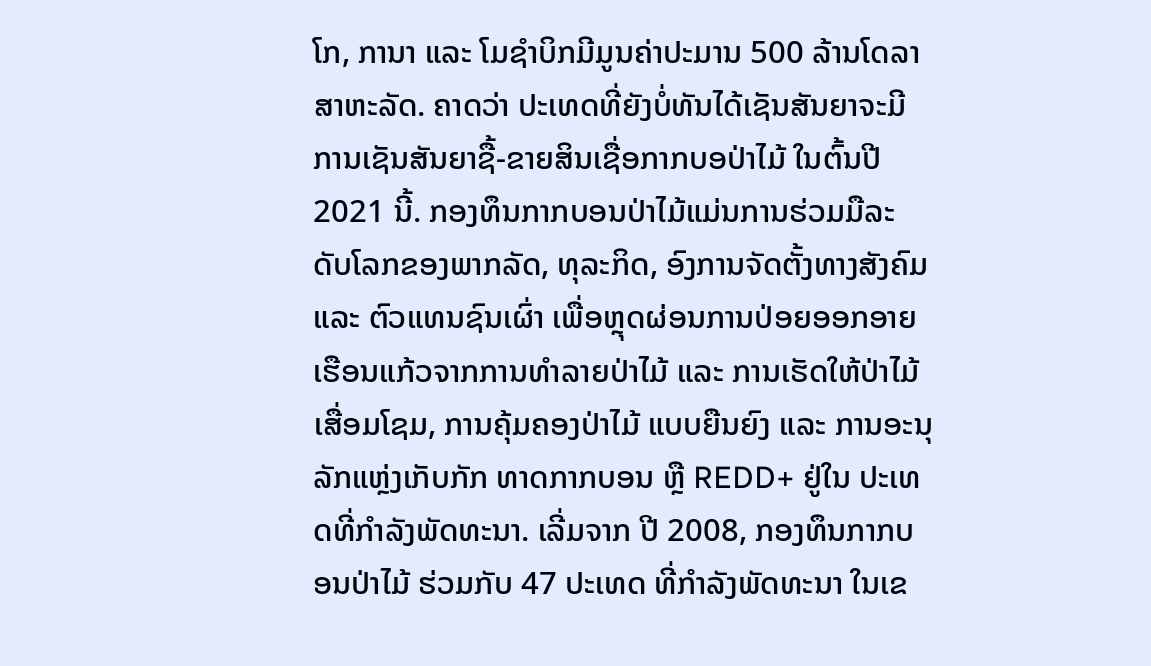ໂກ, ການາ ແລະ ໂມຊໍາບິກມີມູນຄ່າປະມານ 500 ລ້ານໂດລາສາຫະລັດ. ຄາດວ່າ ປະເທດທີ່ຍັງບໍ່ທັນໄດ້ເຊັນສັນຍາຈະມີການເຊັນສັນຍາຊື້-ຂາຍສິນເຊື່ອກາກບອປ່າໄມ້ ໃນຕົ້ນປີ 2021 ນີ້. ກອງທຶນກາກບອນປ່າໄມ້ແມ່ນການຮ່ວມມືລະດັບໂລກຂອງພາກລັດ, ທຸລະກິດ, ອົງການຈັດຕັ້ງທາງສັງຄົມ ແລະ ຕົວແທນຊົນເຜົ່າ ເພື່ອຫຼຸດຜ່ອນການປ່ອຍອອກອາຍເຮືອນແກ້ວຈາກການທຳລາຍປ່າໄມ້ ແລະ ການເຮັດໃຫ້ປ່າໄມ້ເສື່ອມໂຊມ, ການຄຸ້ມຄອງປ່າໄມ້ ແບບຍືນຍົງ ແລະ ການອະນຸລັກແຫຼ່ງເກັບກັກ ທາດກາກບອນ ຫຼື REDD+ ຢູ່ໃນ ປະເທດທີ່ກຳລັງພັດທະນາ. ເລີ່ມຈາກ ປີ 2008, ກອງທຶນກາກບອນປ່າໄມ້ ຮ່ວມກັບ 47 ປະເທດ ທີ່ກຳລັງພັດທະນາ ໃນເຂ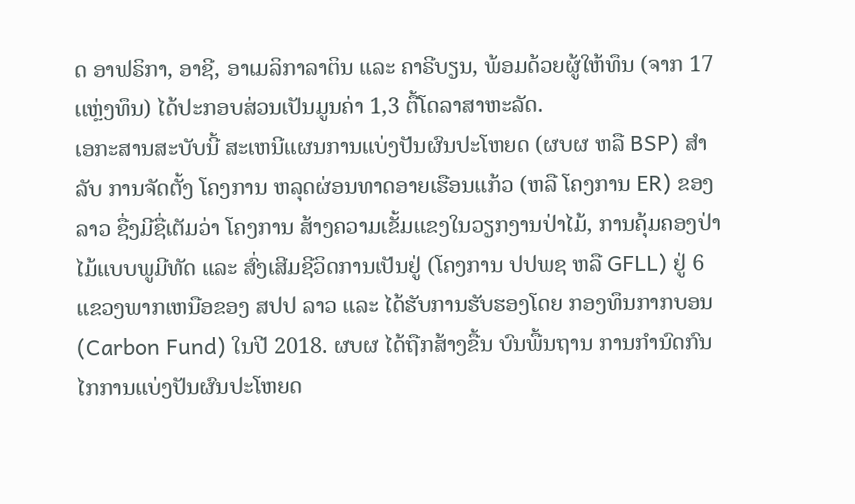ດ ອາຟຣິກາ, ອາຊີ, ອາເມລິກາລາຕິນ ແລະ ຄາຣີບຽນ, ພ້ອມດ້ວຍຜູ້ໃຫ້ທຶນ (ຈາກ 17 ເເຫຼ່ງທຶນ) ໄດ້ປະກອບສ່ວນເປັນມູນຄ່າ 1,3 ຕື້ໂດລາສາຫະລັດ.
ເອກະສານສະບັບນີ້ ສະເຫນີແຜນການແບ່ງປັນຜົນປະໂຫຍດ (ຜບຜ ຫລື BSP) ສໍາລັບ ການຈັດຕັ້ງ ໂຄງການ ຫລຸດຜ່ອນທາດອາຍເຮືອນແກ້ວ (ຫລື ໂຄງການ ER) ຂອງລາວ ຊື່ງມີຊື່ເຕັມວ່າ ໂຄງການ ສ້າງຄວາມເຂັ້ມແຂງໃນວຽກງານປ່າໄມ້, ການຄຸ້ມຄອງປ່າໄມ້ແບບພູມີທັດ ແລະ ສົ່ງເສີມຊີວິດການເປັນຢູ່ (ໂຄງການ ປປພຊ ຫລື GFLL) ຢູ່ 6 ແຂວງພາກເຫນືອຂອງ ສປປ ລາວ ແລະ ໄດ້ຮັບການຮັບຮອງໂດຍ ກອງທຶນກາກບອນ (Carbon Fund) ໃນປີ 2018. ຜບຜ ໄດ້ຖືກສ້າງຂື້ນ ບົນພື້ນຖານ ການກໍານົດກົນໄກການແບ່ງປັນຜົນປະໂຫຍດ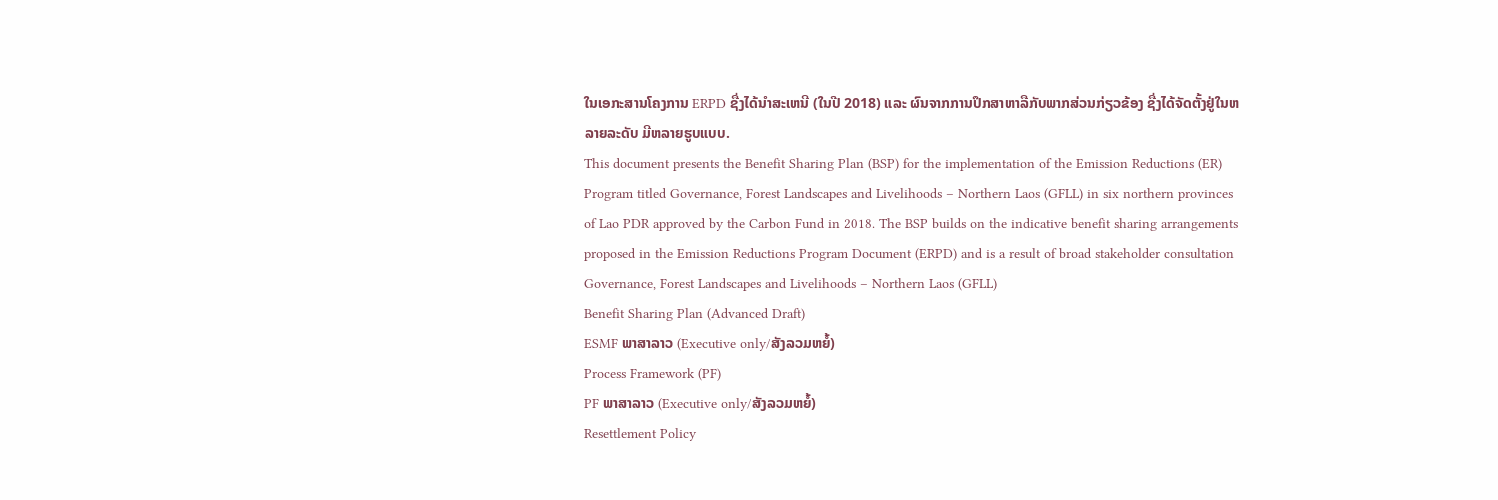ໃນເອກະສານໂຄງການ ERPD ຊື່ງໄດ້ນໍາສະເຫນີ (ໃນປີ 2018) ແລະ ຜົນຈາກການປຶກສາຫາລືກັບພາກສ່ວນກ່ຽວຂ້ອງ ຊື່ງໄດ້ຈັດຕັ້ງຢູ່ໃນຫລາຍລະດັບ ມີຫລາຍຮູບແບບ.
This document presents the Benefit Sharing Plan (BSP) for the implementation of the Emission Reductions (ER) Program titled Governance, Forest Landscapes and Livelihoods – Northern Laos (GFLL) in six northern provinces of Lao PDR approved by the Carbon Fund in 2018. The BSP builds on the indicative benefit sharing arrangements proposed in the Emission Reductions Program Document (ERPD) and is a result of broad stakeholder consultation
Governance, Forest Landscapes and Livelihoods – Northern Laos (GFLL)
Benefit Sharing Plan (Advanced Draft)
ESMF ພາສາລາວ (Executive only/ສັງລວມຫຍໍ້)
Process Framework (PF)
PF ພາສາລາວ (Executive only/ສັງລວມຫຍໍ້)
Resettlement Policy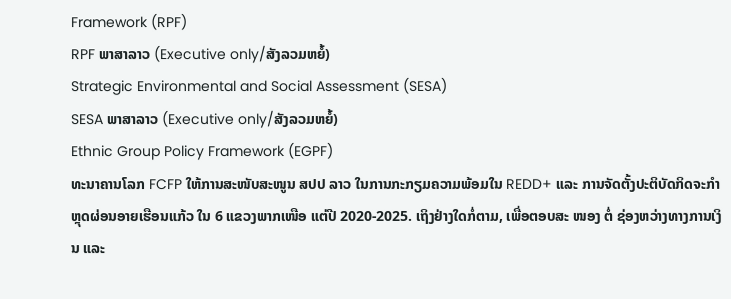Framework (RPF)
RPF ພາສາລາວ (Executive only/ສັງລວມຫຍໍ້)
Strategic Environmental and Social Assessment (SESA)
SESA ພາສາລາວ (Executive only/ສັງລວມຫຍໍ້)
Ethnic Group Policy Framework (EGPF)
ທະນາຄານໂລກ FCFP ໃຫ້ການສະໜັບສະໜູນ ສປປ ລາວ ໃນການກະກຽມຄວາມພ້ອມໃນ REDD+ ແລະ ການຈັດຕັ້ງປະຕິບັດກິດຈະກຳຫຼຸດຜ່ອນອາຍເຮືອນແກ້ວ ໃນ 6 ແຂວງພາກເໜືອ ແຕ່ປີ 2020-2025. ເຖິງຢ່າງໃດກໍ່ຕາມ, ເພື່ອຕອບສະ ໜອງ ຕໍ່ ຊ່ອງຫວ່າງທາງການເງິນ ແລະ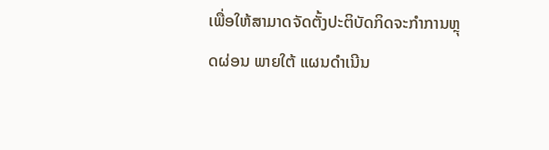ເພື່ອໃຫ້ສາມາດຈັດຕັ້ງປະຕິບັດກິດຈະກຳການຫຼຸດຜ່ອນ ພາຍໃຕ້ ແຜນດໍາເນີນ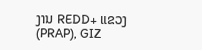ງານ REDD+ ແຂວງ (PRAP), GIZ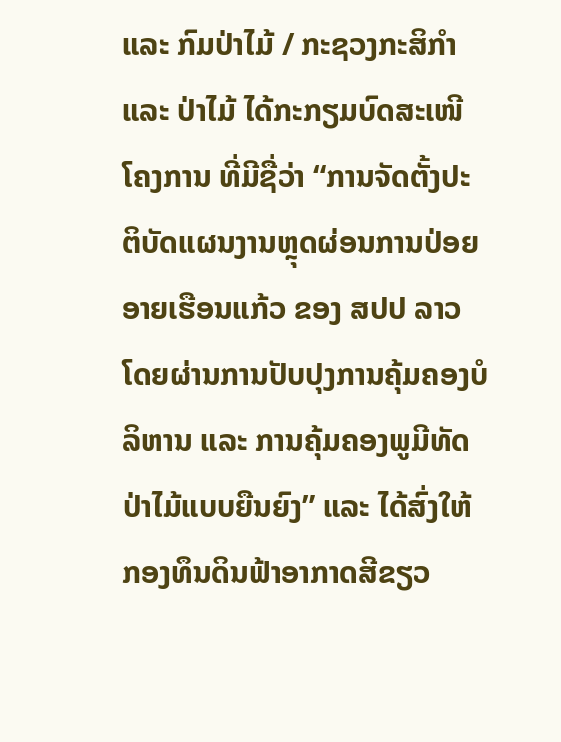ແລະ ກົມປ່າໄມ້ / ກະຊວງກະສິກໍາ ແລະ ປ່າໄມ້ ໄດ້ກະກຽມບົດສະເໜີໂຄງການ ທີ່ມີຊື່ວ່າ “ການຈັດຕັ້ງປະຕິບັດແຜນງານຫຼຸດຜ່ອນການປ່ອຍອາຍເຮືອນແກ້ວ ຂອງ ສປປ ລາວ ໂດຍຜ່ານການປັບປຸງການຄຸ້ມຄອງບໍລິຫານ ແລະ ການຄຸ້ມຄອງພູມີທັດປ່າໄມ້ແບບຍືນຍົງ” ແລະ ໄດ້ສົ່ງໃຫ້ກອງທຶນດິນຟ້າອາກາດສີຂຽວ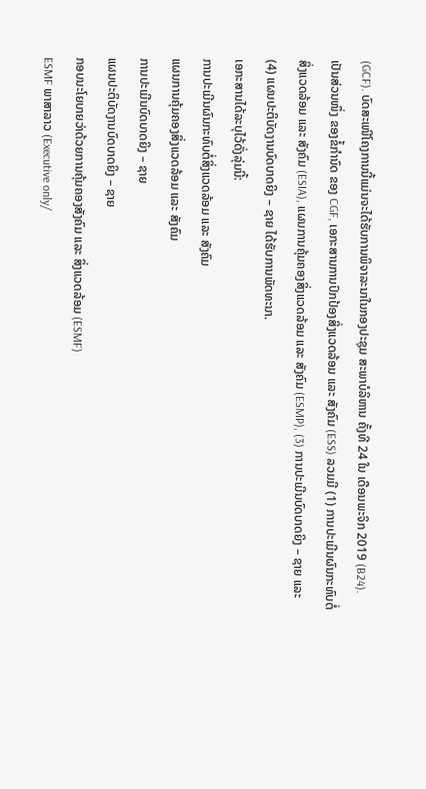(GCF). ບົດສະເໜີໂຄງການນີ້ແມ່ນຈະໄດ້ຮັບການພິຈາລະນາໃນກອງປະຊຸມ ສະພາບໍລິຫານ ຄັ້ງທີ 24 ໃນ ເດືອນພະຈິກ 2019 (B24).
ເປັນສ່ວນໜຶ່ງ ຂອງຂໍ້ກຳນົດ ຂອງ CGF, ເອກະສານການປົກປ້ອງສິ່ງແວດລ້ອມ ແລະ ສັງຄົມ (ESS) ລວມມີ (1) ການປະເມີນຜົນກະທົບຕໍ່ສິ່ງແວດລ້ອມ ແລະ ສັງຄົມ (ESIA), ແຜນການຄຸ້ມຄອງສິ່ງແວດລ້ອມ ແລະ ສັງຄົມ (ESMP), (3) ການປະເມີນບົດບາດຍິງ – ຊາຍ ແລະ (4) ແຜນປະຕິບັດງານບົດບາດຍິງ – ຊາຍ ໄດ້ຮັບການພັດທະນາ.
ເອກະສານໄດ້ລະບຸໄວ້ດັ່ງລຸ່ມນີ້:
ການປະເມີນຜົນກະທົບຕໍ່ສິ່ງແວດລ້ອມ ແລະ ສັງຄົມ
ແຜນການຄຸ້ມຄອງສິ່ງແວດລ້ອມ ແລະ ສັງຄົມ
ການປະເມີນບົດບາດຍິງ – ຊາຍ
ແຜນປະຕິບັດງານບົດບາດຍິງ – ຊາຍ
ກອບນະໂຍບາຍວ່າດ້ວຍການຄຸ້ມຄອງສັງຄົມ ແລະ ສິ່ງແວດລ້ອມ (ESMF)
ESMF ພາສາລາວ (Executive only/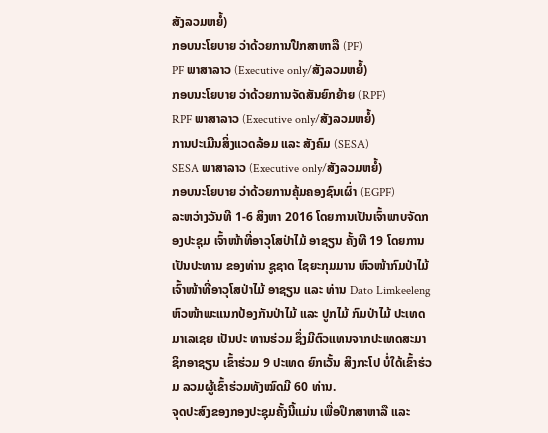ສັງລວມຫຍໍ້)
ກອບນະໂຍບາຍ ວ່າດ້ວຍການປືກສາຫາລື (PF)
PF ພາສາລາວ (Executive only/ສັງລວມຫຍໍ້)
ກອບນະໂຍບາຍ ວ່າດ້ວຍການຈັດສັນຍົກຍ້າຍ (RPF)
RPF ພາສາລາວ (Executive only/ສັງລວມຫຍໍ້)
ການປະເມີນສິ່ງແວດລ້ອມ ແລະ ສັງຄົມ (SESA)
SESA ພາສາລາວ (Executive only/ສັງລວມຫຍໍ້)
ກອບນະໂຍບາຍ ວ່າດ້ວຍການຄຸ້ມຄອງຊົນເຜົ່າ (EGPF)
ລະຫວ່າງວັນທີ 1-6 ສິງຫາ 2016 ໂດຍການເປັນເຈົ້າພາບຈັດກອງປະຊຸມ ເຈົ້າໜ້າທີ່ອາວຸໂສປ່າໄມ້ ອາຊຽນ ຄັ້ງທີ 19 ໂດຍການເປັນປະທານ ຂອງທ່ານ ຊູຊາດ ໄຊຍະກຸມມານ ຫົວໜ້າກົມປ່າໄມ້ ເຈົ້າໜ້າທີ່ອາວຸໂສປ່າໄມ້ ອາຊຽນ ແລະ ທ່ານ Dato Limkeeleng ຫົວໜ້າພະແນກປ້ອງກັນປ່າໄມ້ ແລະ ປູກໄມ້ ກົມປ່າໄມ້ ປະເທດມາເລເຊຍ ເປັນປະ ທານຮ່ວມ ຊຶ່ງມີຕົວແທນຈາກປະເທດສະມາຊິກອາຊຽນ ເຂົ້າຮ່ວມ 9 ປະເທດ ຍົກເວັ້ນ ສິງກະໂປ ບໍ່ໃດ້ເຂົ້າຮ່ວມ ລວມຜູ້ເຂົ້າຮ່ວມທັງໝົດມີ 60 ທ່ານ.
ຈຸດປະສົງຂອງກອງປະຊຸມຄັ້ງນີ້ແມ່ນ ເພື່ອປຶກສາຫາລື ແລະ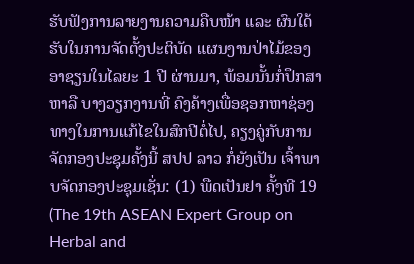ຮັບຟັງການລາຍງານຄວາມຄືບໜ້າ ແລະ ຜົນໃດ້ ຮັບໃນການຈັດຕັ້ງປະຕິບັດ ແຜນງານປ່າໄມ້ຂອງອາຊຽນໃນໄລຍະ 1 ປີ ຜ່ານມາ, ພ້ອມນັ້ນກໍ່ປຶກສາຫາລື ບາງວຽກງານທີ່ ຄົງຄ້າງເພື່ອຊອກຫາຊ່ອງທາງໃນການແກ້ໄຂໃນສົກປີຕໍ່ໄປ, ຄຽງຄູ່ກັບການຈັດກອງປະຊຸມຄັ້ງນີ້ ສປປ ລາວ ກໍ່ຍັງເປັນ ເຈົ້າພາບຈັດກອງປະຊຸມເຊັ່ນ: (1) ພືດເປັນຢາ ຄັ້ງທີ 19 (The 19th ASEAN Expert Group on Herbal and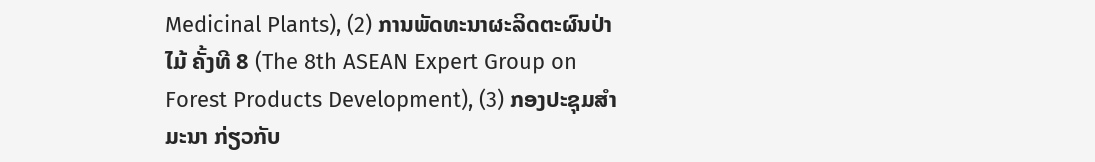Medicinal Plants), (2) ການພັດທະນາຜະລິດຕະຜົນປ່າໄມ້ ຄັ້ງທີ 8 (The 8th ASEAN Expert Group on Forest Products Development), (3) ກອງປະຊຸມສຳມະນາ ກ່ຽວກັບ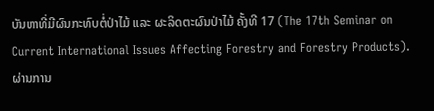ບັນຫາທີ່ມີຜົນກະທົບຕໍ່ປ່າໄມ້ ແລະ ຜະລິດຕະຜົນປ່າໄມ້ ຄັ້ງທີ 17 (The 17th Seminar on Current International Issues Affecting Forestry and Forestry Products).
ຜ່ານການ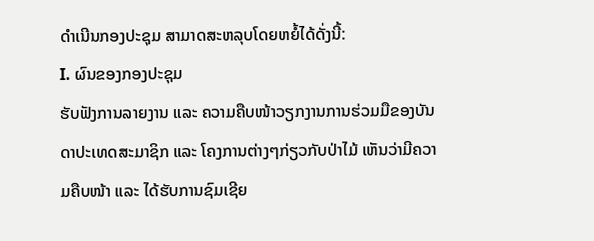ດຳເນີນກອງປະຊຸມ ສາມາດສະຫລຸບໂດຍຫຍໍ້ໄດ້ດັ່ງນີ້:
I. ຜົນຂອງກອງປະຊຸມ
ຮັບຟັງການລາຍງານ ແລະ ຄວາມຄືບໜ້າວຽກງານການຮ່ວມມືຂອງບັນດາປະເທດສະມາຊິກ ແລະ ໂຄງການຕ່າງໆກ່ຽວກັບປ່າໄມ້ ເຫັນວ່າມີຄວາມຄືບໜ້າ ແລະ ໄດ້ຮັບການຊົມເຊີຍ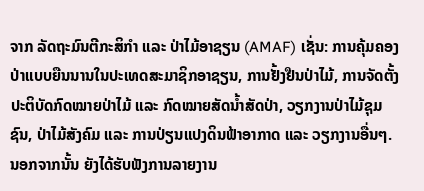ຈາກ ລັດຖະມົນຕີກະສິກຳ ແລະ ປ່າໄມ້ອາຊຽນ (AMAF) ເຊັ່ນ: ການຄຸ້ມຄອງປ່າແບບຍືນນານໃນປະເທດສະມາຊິກອາຊຽນ, ການຢັ້ງຢືນປ່າໄມ້, ການຈັດຕັ້ງປະຕິບັດກົດໝາຍປ່າໄມ້ ແລະ ກົດໝາຍສັດນ້ຳສັດປ່າ, ວຽກງານປ່າໄມ້ຊຸມຊົນ, ປ່າໄມ້ສັງຄົມ ແລະ ການປ່ຽນແປງດິນຟ້າອາກາດ ແລະ ວຽກງານອື່ນໆ. ນອກຈາກນັ້ນ ຍັງໄດ້ຮັບຟັງການລາຍງານ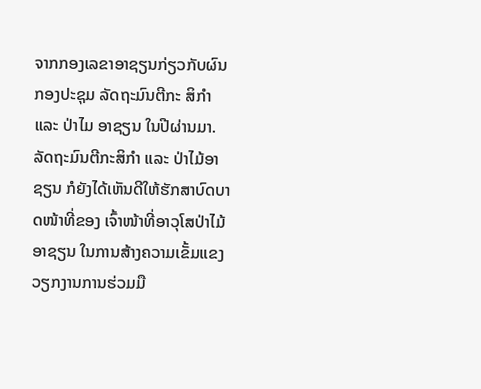ຈາກກອງເລຂາອາຊຽນກ່ຽວກັບຜົນກອງປະຊຸມ ລັດຖະມົນຕີກະ ສິກຳ ແລະ ປ່າໄມ ອາຊຽນ ໃນປີຜ່ານມາ. ລັດຖະມົນຕີກະສິກຳ ແລະ ປ່າໄມ້ອາຊຽນ ກໍຍັງໄດ້ເຫັນດີໃຫ້ຮັກສາບົດບາດໜ້າທີ່ຂອງ ເຈົ້າໜ້າທີ່ອາວຸໂສປ່າໄມ້ອາຊຽນ ໃນການສ້າງຄວາມເຂັ້ມແຂງວຽກງານການຮ່ວມມື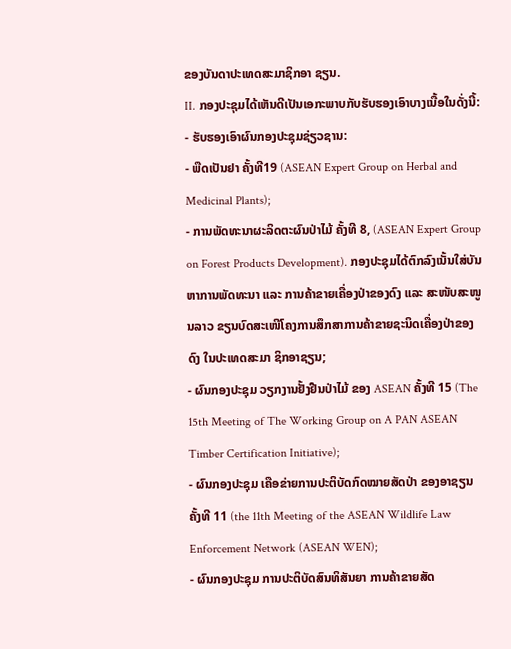ຂອງບັນດາປະເທດສະມາຊິກອາ ຊຽນ.
II. ກອງປະຊຸມໄດ້ເຫັນດີເປັນເອກະພາບກັບຮັບຮອງເອົາບາງເນື້ອໃນດັ່ງນີ້:
- ຮັບຮອງເອົາຜົນກອງປະຊຸມຊ່ຽວຊານ:
- ພືດເປັນຢາ ຄັ້ງທີ19 (ASEAN Expert Group on Herbal and Medicinal Plants);
- ການພັດທະນາຜະລິດຕະຜົນປ່າໄມ້ ຄັ້ງທີ 8, (ASEAN Expert Group on Forest Products Development). ກອງປະຊຸມໄດ້ຕົກລົງເນັ້ນໃສ່ບັນຫາການພັດທະນາ ແລະ ການຄ້າຂາຍເຄື່ອງປ່າຂອງດົງ ແລະ ສະໜັບສະໜູນລາວ ຂຽນບົດສະເໜີໂຄງການສຶກສາການຄ້າຂາຍຊະນິດເຄື່ອງປ່າຂອງດົງ ໃນປະເທດສະມາ ຊິກອາຊຽນ;
- ຜົນກອງປະຊຸມ ວຽກງານຢັ້ງຢືນປ່າໄມ້ ຂອງ ASEAN ຄັ້ງທີ 15 (The 15th Meeting of The Working Group on A PAN ASEAN Timber Certification Initiative);
- ຜົນກອງປະຊຸມ ເຄືອຂ່າຍການປະຕິບັດກົດໝາຍສັດປ່າ ຂອງອາຊຽນ ຄັ້ງທີ 11 (the 11th Meeting of the ASEAN Wildlife Law Enforcement Network (ASEAN WEN);
- ຜົນກອງປະຊຸມ ການປະຕິບັດສົນທິສັນຍາ ການຄ້າຂາຍສັດ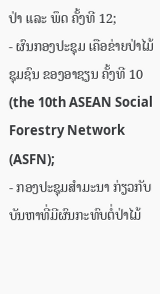ປ່າ ແລະ ພຶດ ຄັ້ງທີ 12;
- ຜົນກອງປະຊຸມ ເຄືອຂ່າຍປ່າໄມ້ຊຸມຊົນ ຂອງອາຊຽນ ຄັ້ງທີ 10 (the 10th ASEAN Social Forestry Network (ASFN);
- ກອງປະຊຸມສຳມະນາ ກ່ຽວກັບບັນຫາທີ່ມີຜົນກະທົບຕໍ່ປ່າໄມ້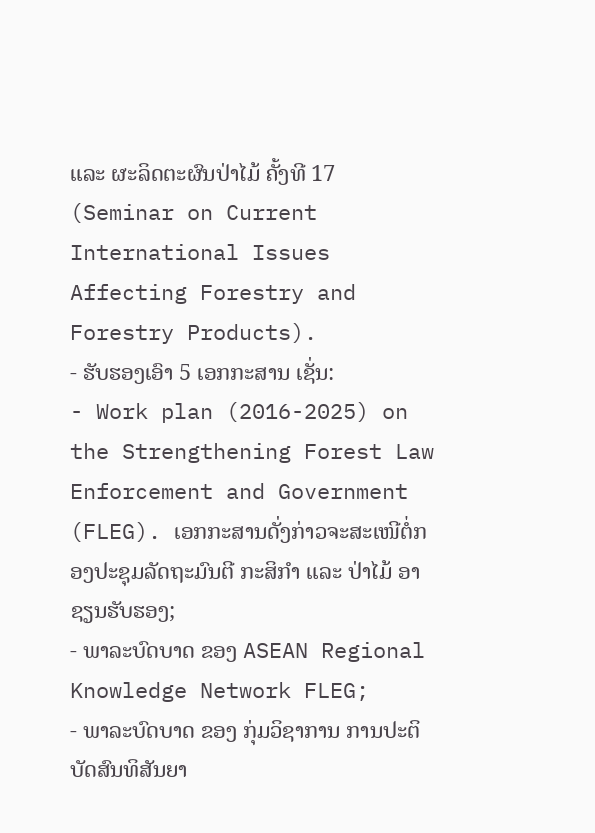ແລະ ຜະລິດຕະຜົນປ່າໄມ້ ຄັ້ງທີ 17 (Seminar on Current International Issues Affecting Forestry and Forestry Products).
- ຮັບຮອງເອົາ 5 ເອກກະສານ ເຊັ່ນ:
- Work plan (2016-2025) on the Strengthening Forest Law Enforcement and Government (FLEG). ເອກກະສານດັ່ງກ່າວຈະສະເໜີຕໍ່ກອງປະຊຸມລັດຖະມົນຕີ ກະສິກຳ ແລະ ປ່າໄມ້ ອາຊຽນຮັບຮອງ;
- ພາລະບົດບາດ ຂອງ ASEAN Regional Knowledge Network FLEG;
- ພາລະບົດບາດ ຂອງ ກຸ່ມວິຊາການ ການປະຕິບັດສົນທິສັນຍາ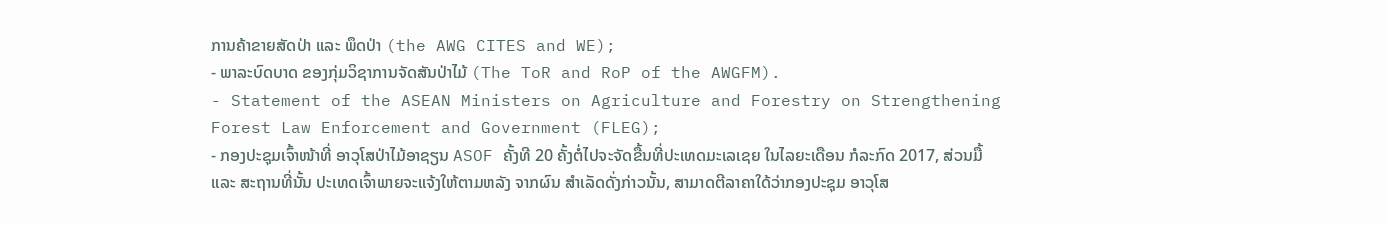ການຄ້າຂາຍສັດປ່າ ແລະ ພຶດປ່າ (the AWG CITES and WE);
- ພາລະບົດບາດ ຂອງກຸ່ມວິຊາການຈັດສັນປ່າໄມ້ (The ToR and RoP of the AWGFM).
- Statement of the ASEAN Ministers on Agriculture and Forestry on Strengthening Forest Law Enforcement and Government (FLEG);
- ກອງປະຊຸມເຈົ້າໜ້າທີ່ ອາວຸໂສປ່າໄມ້ອາຊຽນ ASOF ຄັ້ງທີ 20 ຄັ້ງຕໍ່ໄປຈະຈັດຂື້ນທີ່ປະເທດມະເລເຊຍ ໃນໄລຍະເດືອນ ກໍລະກົດ 2017, ສ່ວນມື້ ແລະ ສະຖານທີ່ນັ້ນ ປະເທດເຈົ້າພາຍຈະແຈ້ງໃຫ້ຕາມຫລັງ ຈາກຜົນ ສຳເລັດດັ່ງກ່າວນັ້ນ, ສາມາດຕີລາຄາໃດ້ວ່າກອງປະຊຸມ ອາວຸໂສ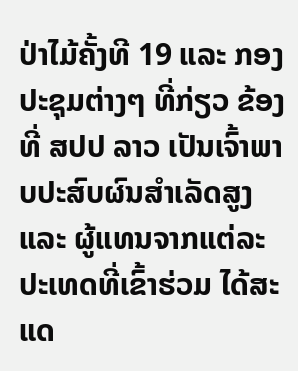ປ່າໄມ້ຄັ້ງທີ 19 ແລະ ກອງປະຊຸມຕ່າງໆ ທີ່ກ່ຽວ ຂ້ອງ ທີ່ ສປປ ລາວ ເປັນເຈົ້າພາບປະສົບຜົນສຳເລັດສູງ ແລະ ຜູ້ແທນຈາກແຕ່ລະປະເທດທີ່ເຂົ້າຮ່ວມ ໄດ້ສະ ແດ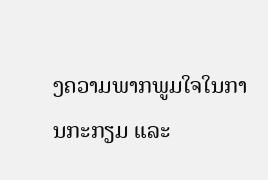ງຄວາມພາກພູມໃຈໃນການກະກຽມ ແລະ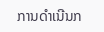ການດຳເນີນກ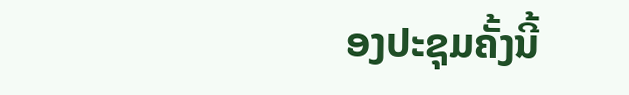ອງປະຊຸມຄັ້ງນີ້